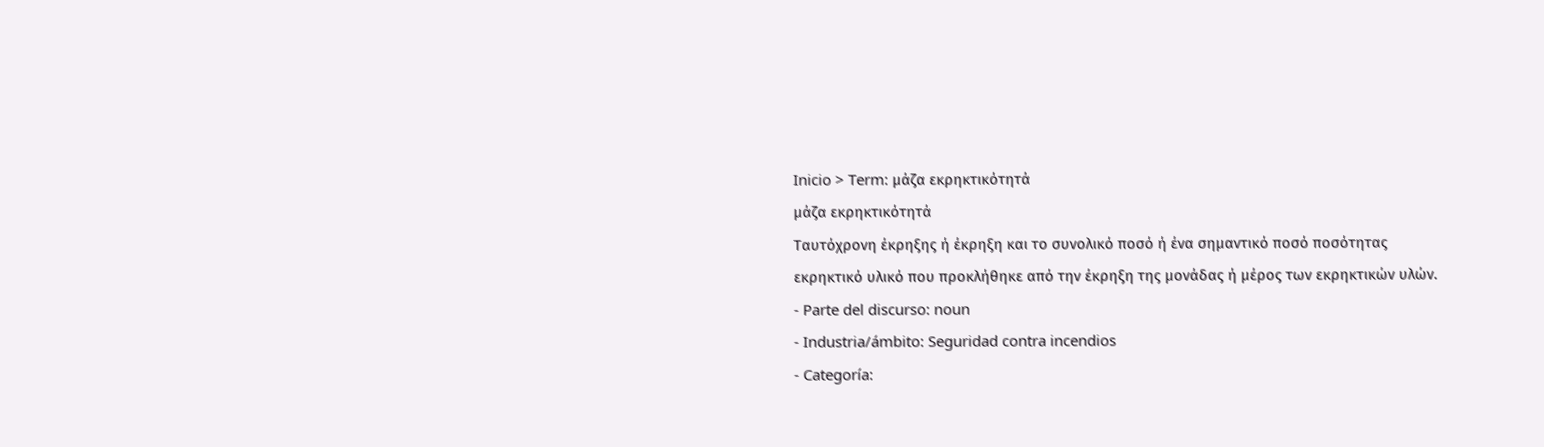Inicio > Term: μάζα εκρηκτικότητά
μάζα εκρηκτικότητά
Ταυτόχρονη έκρηξης ή έκρηξη και το συνολικό ποσό ή ένα σημαντικό ποσό ποσότητας εκρηκτικό υλικό που προκλήθηκε από την έκρηξη της μονάδας ή μέρος των εκρηκτικών υλών.
- Parte del discurso: noun
- Industria/ámbito: Seguridad contra incendios
- Categoría: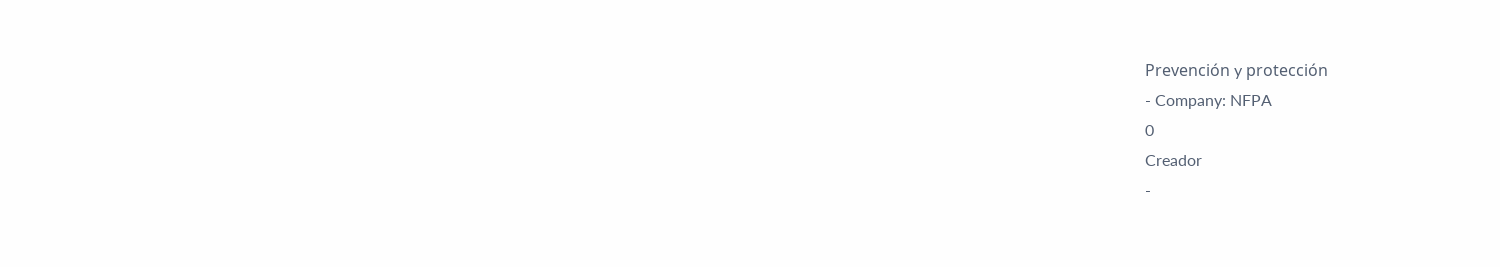Prevención y protección
- Company: NFPA
0
Creador
-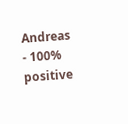Andreas
- 100% positive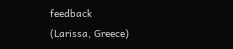feedback
(Larissa, Greece)